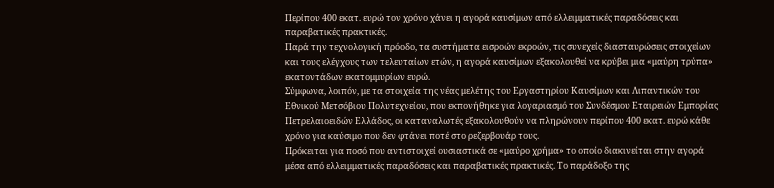Περίπου 400 εκατ. ευρώ τον χρόνο χάνει η αγορά καυσίμων από ελλειμματικές παραδόσεις και παραβατικές πρακτικές.
Παρά την τεχνολογική πρόοδο, τα συστήματα εισροών εκροών, τις συνεχείς διασταυρώσεις στοιχείων και τους ελέγχους των τελευταίων ετών, η αγορά καυσίμων εξακολουθεί να κρύβει μια «μαύρη τρύπα» εκατοντάδων εκατομμυρίων ευρώ.
Σύμφωνα, λοιπόν, με τα στοιχεία της νέας μελέτης του Εργαστηρίου Καυσίμων και Λιπαντικών του Εθνικού Μετσόβιου Πολυτεχνείου, που εκπονήθηκε για λογαριασμό του Συνδέσμου Εταιρειών Εμπορίας Πετρελαιοειδών Ελλάδος, οι καταναλωτές εξακολουθούν να πληρώνουν περίπου 400 εκατ. ευρώ κάθε χρόνο για καύσιμο που δεν φτάνει ποτέ στο ρεζερβουάρ τους.
Πρόκειται για ποσό που αντιστοιχεί ουσιαστικά σε «μαύρο χρήμα» το οποίο διακινείται στην αγορά μέσα από ελλειμματικές παραδόσεις και παραβατικές πρακτικές. Το παράδοξο της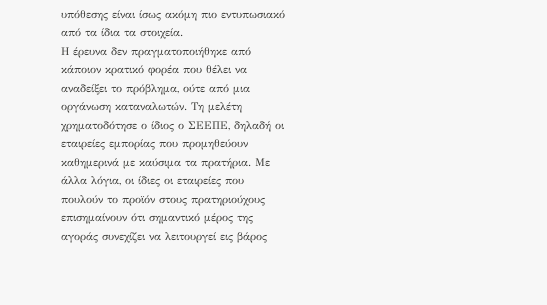υπόθεσης είναι ίσως ακόμη πιο εντυπωσιακό από τα ίδια τα στοιχεία.
Η έρευνα δεν πραγματοποιήθηκε από κάποιον κρατικό φορέα που θέλει να αναδείξει το πρόβλημα, ούτε από μια οργάνωση καταναλωτών. Τη μελέτη χρηματοδότησε ο ίδιος ο ΣΕΕΠΕ, δηλαδή οι εταιρείες εμπορίας που προμηθεύουν καθημερινά με καύσιμα τα πρατήρια. Με άλλα λόγια, οι ίδιες οι εταιρείες που πουλούν το προϊόν στους πρατηριούχους επισημαίνουν ότι σημαντικό μέρος της αγοράς συνεχίζει να λειτουργεί εις βάρος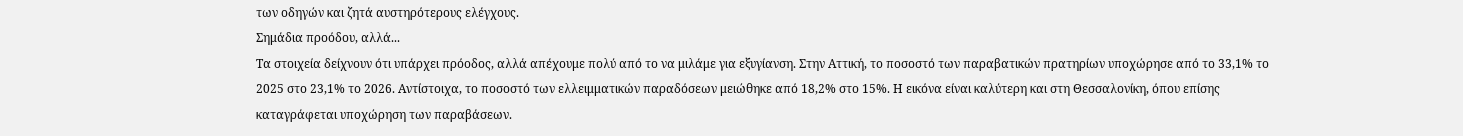των οδηγών και ζητά αυστηρότερους ελέγχους.
Σημάδια προόδου, αλλά...
Τα στοιχεία δείχνουν ότι υπάρχει πρόοδος, αλλά απέχουμε πολύ από το να μιλάμε για εξυγίανση. Στην Αττική, το ποσοστό των παραβατικών πρατηρίων υποχώρησε από το 33,1% το 2025 στο 23,1% το 2026. Αντίστοιχα, το ποσοστό των ελλειμματικών παραδόσεων μειώθηκε από 18,2% στο 15%. Η εικόνα είναι καλύτερη και στη Θεσσαλονίκη, όπου επίσης καταγράφεται υποχώρηση των παραβάσεων.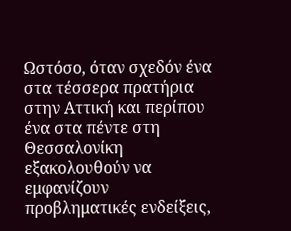Ωστόσο, όταν σχεδόν ένα στα τέσσερα πρατήρια στην Αττική και περίπου ένα στα πέντε στη Θεσσαλονίκη εξακολουθούν να εμφανίζουν προβληματικές ενδείξεις,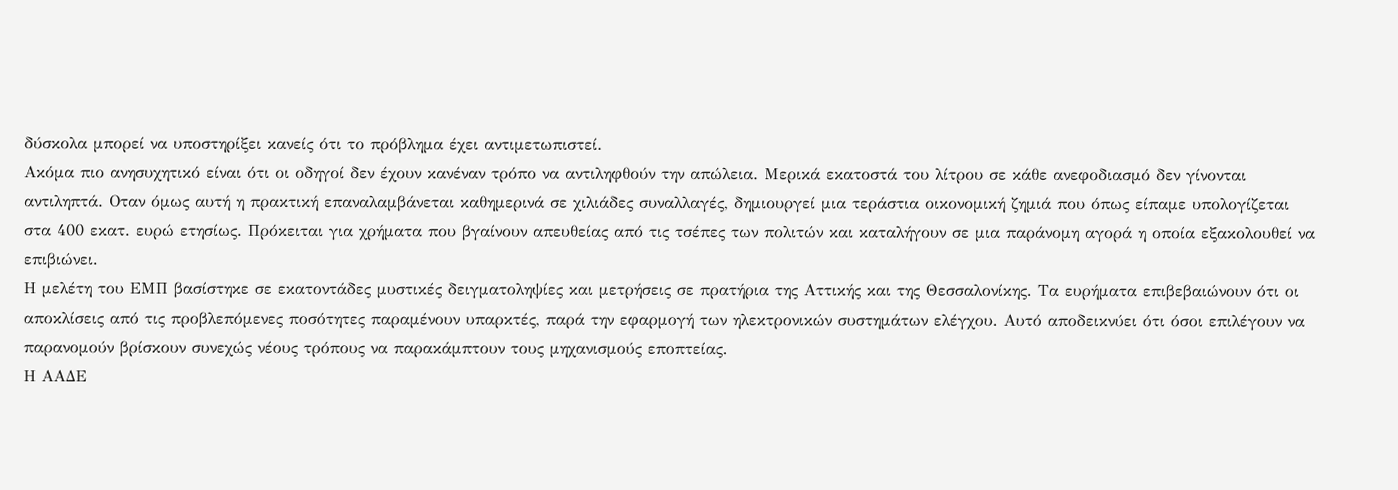δύσκολα μπορεί να υποστηρίξει κανείς ότι το πρόβλημα έχει αντιμετωπιστεί.
Ακόμα πιο ανησυχητικό είναι ότι οι οδηγοί δεν έχουν κανέναν τρόπο να αντιληφθούν την απώλεια. Μερικά εκατοστά του λίτρου σε κάθε ανεφοδιασμό δεν γίνονται αντιληπτά. Οταν όμως αυτή η πρακτική επαναλαμβάνεται καθημερινά σε χιλιάδες συναλλαγές, δημιουργεί μια τεράστια οικονομική ζημιά που όπως είπαμε υπολογίζεται στα 400 εκατ. ευρώ ετησίως. Πρόκειται για χρήματα που βγαίνουν απευθείας από τις τσέπες των πολιτών και καταλήγουν σε μια παράνομη αγορά η οποία εξακολουθεί να επιβιώνει.
Η μελέτη του ΕΜΠ βασίστηκε σε εκατοντάδες μυστικές δειγματοληψίες και μετρήσεις σε πρατήρια της Αττικής και της Θεσσαλονίκης. Τα ευρήματα επιβεβαιώνουν ότι οι αποκλίσεις από τις προβλεπόμενες ποσότητες παραμένουν υπαρκτές, παρά την εφαρμογή των ηλεκτρονικών συστημάτων ελέγχου. Αυτό αποδεικνύει ότι όσοι επιλέγουν να παρανομούν βρίσκουν συνεχώς νέους τρόπους να παρακάμπτουν τους μηχανισμούς εποπτείας.
Η ΑΑΔΕ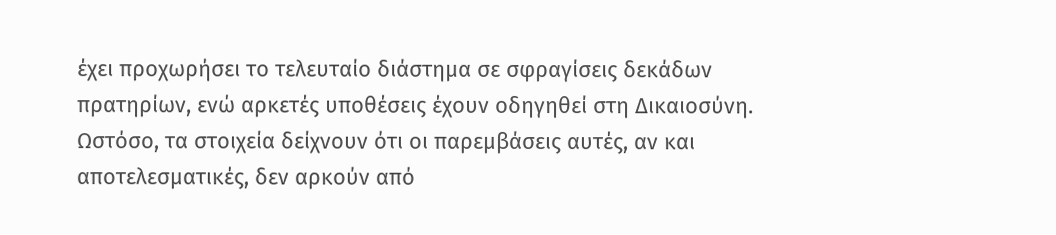έχει προχωρήσει το τελευταίο διάστημα σε σφραγίσεις δεκάδων πρατηρίων, ενώ αρκετές υποθέσεις έχουν οδηγηθεί στη Δικαιοσύνη. Ωστόσο, τα στοιχεία δείχνουν ότι οι παρεμβάσεις αυτές, αν και αποτελεσματικές, δεν αρκούν από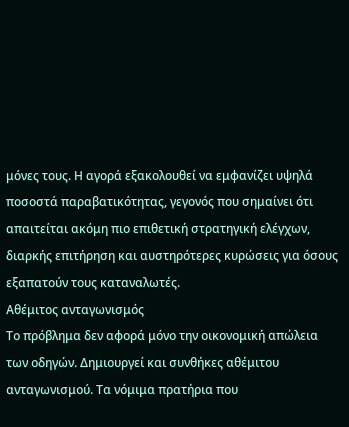μόνες τους. Η αγορά εξακολουθεί να εμφανίζει υψηλά ποσοστά παραβατικότητας, γεγονός που σημαίνει ότι απαιτείται ακόμη πιο επιθετική στρατηγική ελέγχων, διαρκής επιτήρηση και αυστηρότερες κυρώσεις για όσους εξαπατούν τους καταναλωτές.
Αθέμιτος ανταγωνισμός
Το πρόβλημα δεν αφορά μόνο την οικονομική απώλεια των οδηγών. Δημιουργεί και συνθήκες αθέμιτου ανταγωνισμού. Τα νόμιμα πρατήρια που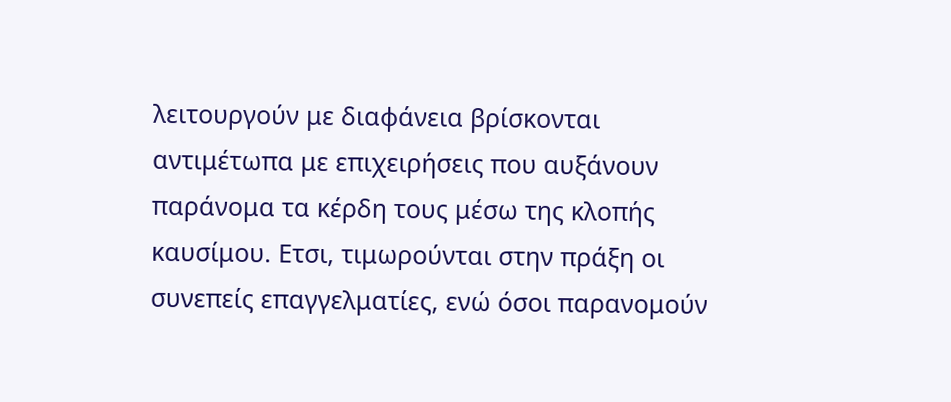λειτουργούν με διαφάνεια βρίσκονται αντιμέτωπα με επιχειρήσεις που αυξάνουν παράνομα τα κέρδη τους μέσω της κλοπής καυσίμου. Ετσι, τιμωρούνται στην πράξη οι συνεπείς επαγγελματίες, ενώ όσοι παρανομούν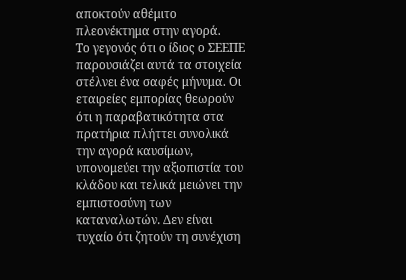αποκτούν αθέμιτο πλεονέκτημα στην αγορά.
Το γεγονός ότι ο ίδιος ο ΣΕΕΠΕ παρουσιάζει αυτά τα στοιχεία στέλνει ένα σαφές μήνυμα. Οι εταιρείες εμπορίας θεωρούν ότι η παραβατικότητα στα πρατήρια πλήττει συνολικά την αγορά καυσίμων, υπονομεύει την αξιοπιστία του κλάδου και τελικά μειώνει την εμπιστοσύνη των καταναλωτών. Δεν είναι τυχαίο ότι ζητούν τη συνέχιση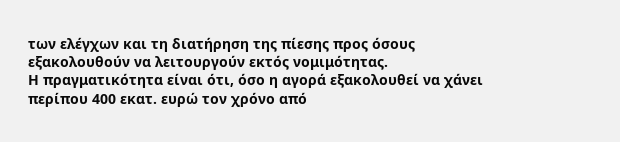των ελέγχων και τη διατήρηση της πίεσης προς όσους εξακολουθούν να λειτουργούν εκτός νομιμότητας.
Η πραγματικότητα είναι ότι, όσο η αγορά εξακολουθεί να χάνει περίπου 400 εκατ. ευρώ τον χρόνο από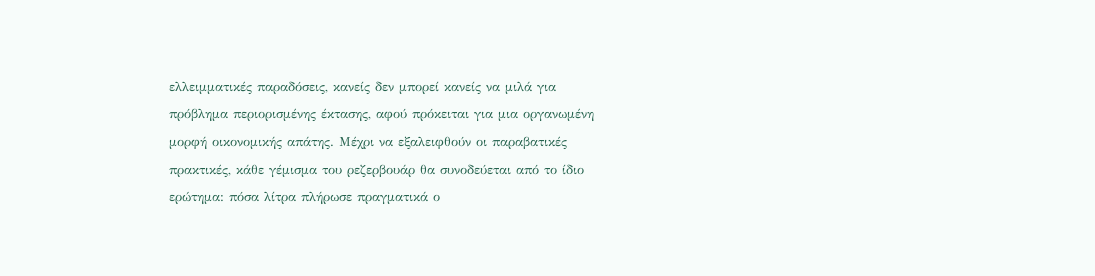ελλειμματικές παραδόσεις, κανείς δεν μπορεί κανείς να μιλά για πρόβλημα περιορισμένης έκτασης, αφού πρόκειται για μια οργανωμένη μορφή οικονομικής απάτης. Μέχρι να εξαλειφθούν οι παραβατικές πρακτικές, κάθε γέμισμα του ρεζερβουάρ θα συνοδεύεται από το ίδιο ερώτημα: πόσα λίτρα πλήρωσε πραγματικά ο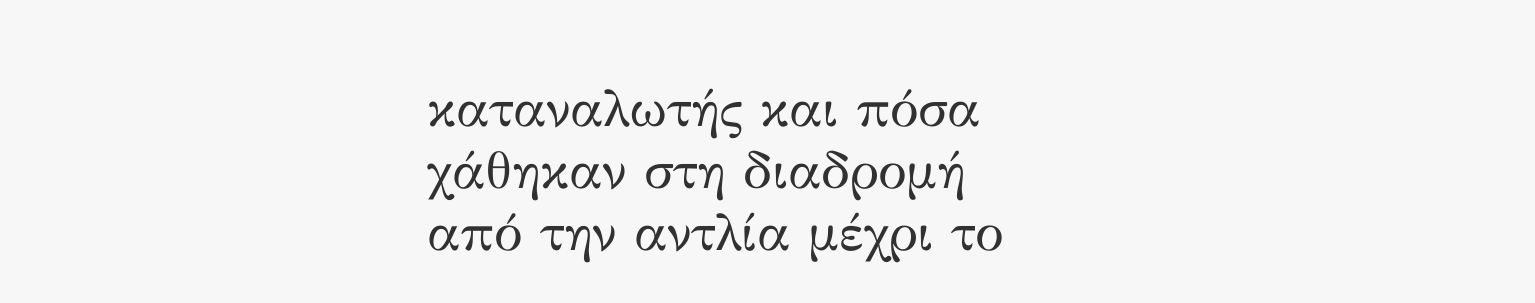καταναλωτής και πόσα χάθηκαν στη διαδρομή από την αντλία μέχρι το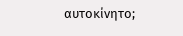αυτοκίνητο;